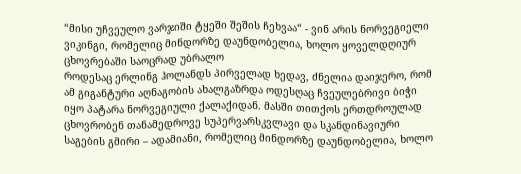“მისი უჩვეულო ვარჯიში ტყეში შეშის ჩეხვაა“ - ვინ არის ნორვეგიელი ვიკინგი, რომელიც მინდორზე დაუნდობელია, ხოლო ყოველდღიურ ცხოვრებაში საოცრად უბრალო
როდესაც ერლინგ ჰოლანდს პირველად ხედავ, ძნელია დაიჯერო, რომ ამ გიგანტური აღნაგობის ახალგაზრდა ოდესღაც ჩვეულებრივი ბიჭი იყო პატარა ნორვეგიული ქალაქიდან. მასში თითქოს ერთდროულად ცხოვრობენ თანამედროვე სუპერვარსკვლავი და სკანდინავიური საგების გმირი – ადამიანი, რომელიც მინდორზე დაუნდობელია, ხოლო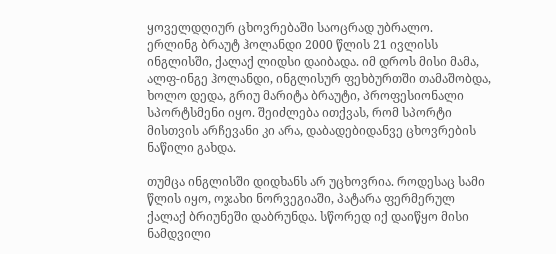ყოველდღიურ ცხოვრებაში საოცრად უბრალო.
ერლინგ ბრაუტ ჰოლანდი 2000 წლის 21 ივლისს ინგლისში, ქალაქ ლიდსი დაიბადა. იმ დროს მისი მამა, ალფ-ინგე ჰოლანდი, ინგლისურ ფეხბურთში თამაშობდა, ხოლო დედა, გრიუ მარიტა ბრაუტი, პროფესიონალი სპორტსმენი იყო. შეიძლება ითქვას, რომ სპორტი მისთვის არჩევანი კი არა, დაბადებიდანვე ცხოვრების ნაწილი გახდა.

თუმცა ინგლისში დიდხანს არ უცხოვრია. როდესაც სამი წლის იყო, ოჯახი ნორვეგიაში, პატარა ფერმერულ ქალაქ ბრიუნეში დაბრუნდა. სწორედ იქ დაიწყო მისი ნამდვილი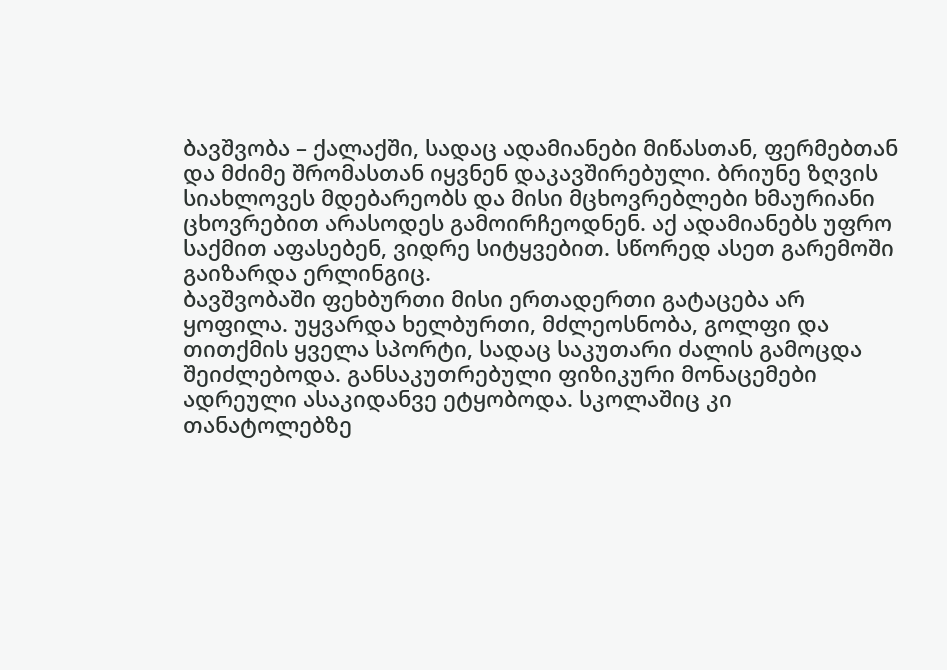ბავშვობა – ქალაქში, სადაც ადამიანები მიწასთან, ფერმებთან და მძიმე შრომასთან იყვნენ დაკავშირებული. ბრიუნე ზღვის სიახლოვეს მდებარეობს და მისი მცხოვრებლები ხმაურიანი ცხოვრებით არასოდეს გამოირჩეოდნენ. აქ ადამიანებს უფრო საქმით აფასებენ, ვიდრე სიტყვებით. სწორედ ასეთ გარემოში გაიზარდა ერლინგიც.
ბავშვობაში ფეხბურთი მისი ერთადერთი გატაცება არ ყოფილა. უყვარდა ხელბურთი, მძლეოსნობა, გოლფი და თითქმის ყველა სპორტი, სადაც საკუთარი ძალის გამოცდა შეიძლებოდა. განსაკუთრებული ფიზიკური მონაცემები ადრეული ასაკიდანვე ეტყობოდა. სკოლაშიც კი თანატოლებზე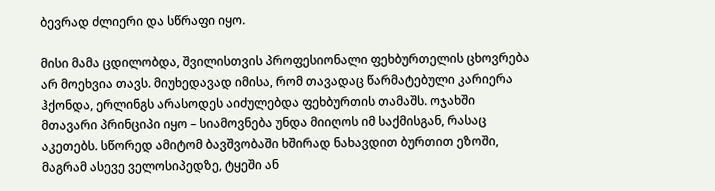ბევრად ძლიერი და სწრაფი იყო.

მისი მამა ცდილობდა, შვილისთვის პროფესიონალი ფეხბურთელის ცხოვრება არ მოეხვია თავს. მიუხედავად იმისა, რომ თავადაც წარმატებული კარიერა ჰქონდა, ერლინგს არასოდეს აიძულებდა ფეხბურთის თამაშს. ოჯახში მთავარი პრინციპი იყო – სიამოვნება უნდა მიიღოს იმ საქმისგან, რასაც აკეთებს. სწორედ ამიტომ ბავშვობაში ხშირად ნახავდით ბურთით ეზოში, მაგრამ ასევე ველოსიპედზე, ტყეში ან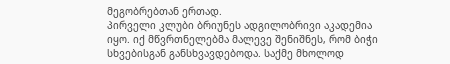მეგობრებთან ერთად.
პირველი კლუბი ბრიუნეს ადგილობრივი აკადემია იყო. იქ მწვრთნელებმა მალევე შენიშნეს, რომ ბიჭი სხვებისგან განსხვავდებოდა. საქმე მხოლოდ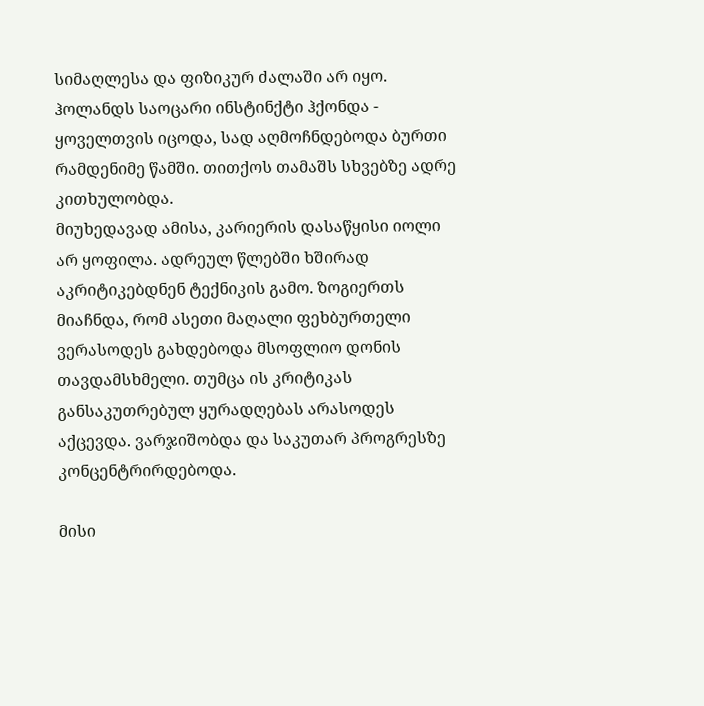სიმაღლესა და ფიზიკურ ძალაში არ იყო. ჰოლანდს საოცარი ინსტინქტი ჰქონდა - ყოველთვის იცოდა, სად აღმოჩნდებოდა ბურთი რამდენიმე წამში. თითქოს თამაშს სხვებზე ადრე კითხულობდა.
მიუხედავად ამისა, კარიერის დასაწყისი იოლი არ ყოფილა. ადრეულ წლებში ხშირად აკრიტიკებდნენ ტექნიკის გამო. ზოგიერთს მიაჩნდა, რომ ასეთი მაღალი ფეხბურთელი ვერასოდეს გახდებოდა მსოფლიო დონის თავდამსხმელი. თუმცა ის კრიტიკას განსაკუთრებულ ყურადღებას არასოდეს აქცევდა. ვარჯიშობდა და საკუთარ პროგრესზე კონცენტრირდებოდა.

მისი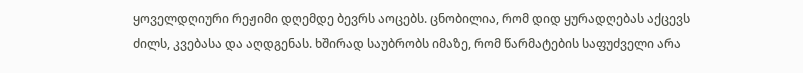ყოველდღიური რეჟიმი დღემდე ბევრს აოცებს. ცნობილია, რომ დიდ ყურადღებას აქცევს ძილს, კვებასა და აღდგენას. ხშირად საუბრობს იმაზე, რომ წარმატების საფუძველი არა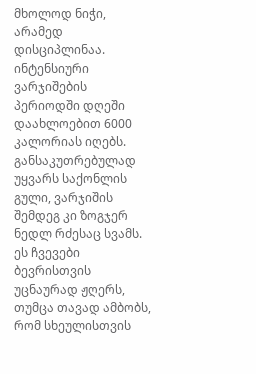მხოლოდ ნიჭი, არამედ დისციპლინაა. ინტენსიური ვარჯიშების პერიოდში დღეში დაახლოებით 6000 კალორიას იღებს. განსაკუთრებულად უყვარს საქონლის გული, ვარჯიშის შემდეგ კი ზოგჯერ ნედლ რძესაც სვამს. ეს ჩვევები ბევრისთვის უცნაურად ჟღერს, თუმცა თავად ამბობს, რომ სხეულისთვის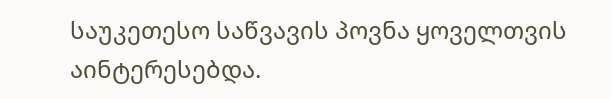საუკეთესო საწვავის პოვნა ყოველთვის აინტერესებდა.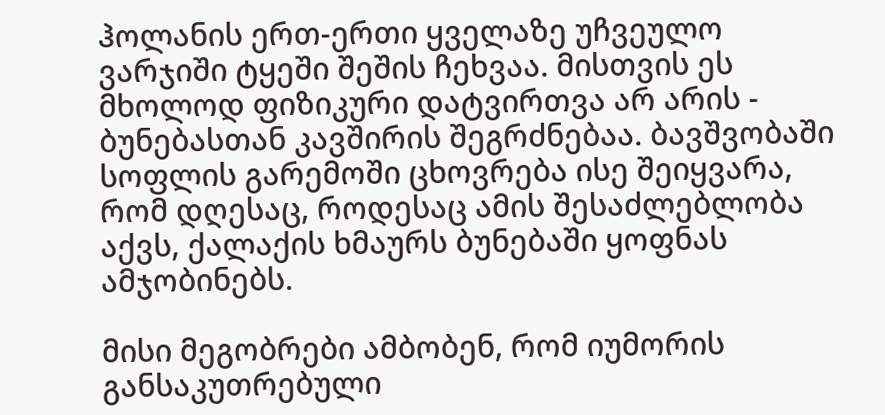ჰოლანის ერთ-ერთი ყველაზე უჩვეულო ვარჯიში ტყეში შეშის ჩეხვაა. მისთვის ეს მხოლოდ ფიზიკური დატვირთვა არ არის - ბუნებასთან კავშირის შეგრძნებაა. ბავშვობაში სოფლის გარემოში ცხოვრება ისე შეიყვარა, რომ დღესაც, როდესაც ამის შესაძლებლობა აქვს, ქალაქის ხმაურს ბუნებაში ყოფნას ამჯობინებს.

მისი მეგობრები ამბობენ, რომ იუმორის განსაკუთრებული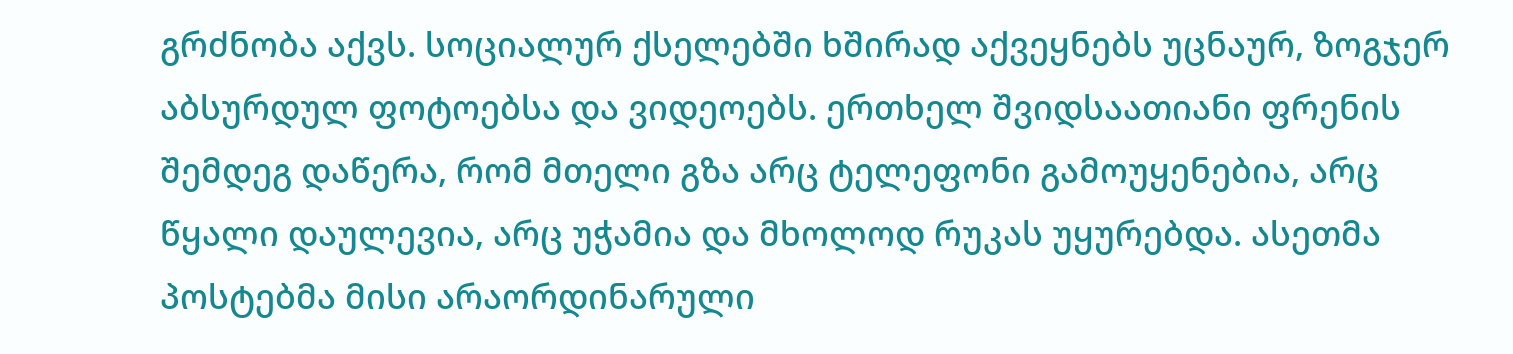გრძნობა აქვს. სოციალურ ქსელებში ხშირად აქვეყნებს უცნაურ, ზოგჯერ აბსურდულ ფოტოებსა და ვიდეოებს. ერთხელ შვიდსაათიანი ფრენის შემდეგ დაწერა, რომ მთელი გზა არც ტელეფონი გამოუყენებია, არც წყალი დაულევია, არც უჭამია და მხოლოდ რუკას უყურებდა. ასეთმა პოსტებმა მისი არაორდინარული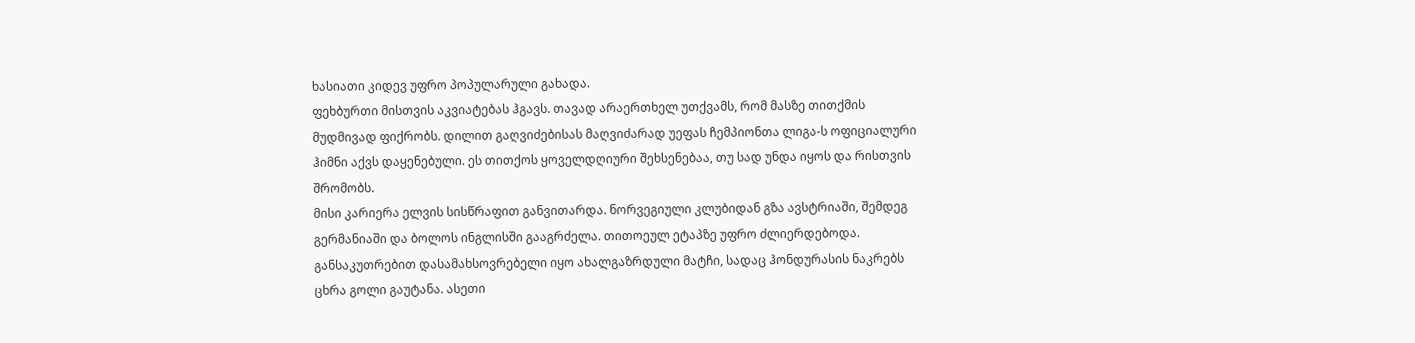ხასიათი კიდევ უფრო პოპულარული გახადა.
ფეხბურთი მისთვის აკვიატებას ჰგავს. თავად არაერთხელ უთქვამს, რომ მასზე თითქმის მუდმივად ფიქრობს. დილით გაღვიძებისას მაღვიძარად უეფას ჩემპიონთა ლიგა-ს ოფიციალური ჰიმნი აქვს დაყენებული. ეს თითქოს ყოველდღიური შეხსენებაა, თუ სად უნდა იყოს და რისთვის შრომობს.
მისი კარიერა ელვის სისწრაფით განვითარდა. ნორვეგიული კლუბიდან გზა ავსტრიაში, შემდეგ გერმანიაში და ბოლოს ინგლისში გააგრძელა. თითოეულ ეტაპზე უფრო ძლიერდებოდა. განსაკუთრებით დასამახსოვრებელი იყო ახალგაზრდული მატჩი, სადაც ჰონდურასის ნაკრებს ცხრა გოლი გაუტანა. ასეთი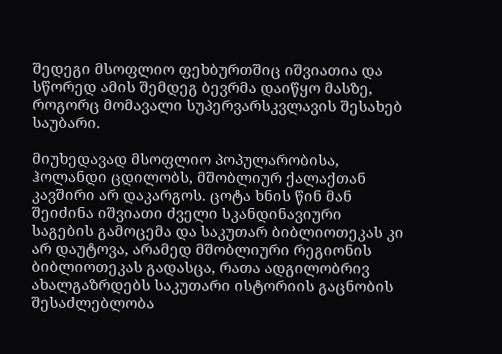შედეგი მსოფლიო ფეხბურთშიც იშვიათია და სწორედ ამის შემდეგ ბევრმა დაიწყო მასზე, როგორც მომავალი სუპერვარსკვლავის შესახებ საუბარი.

მიუხედავად მსოფლიო პოპულარობისა, ჰოლანდი ცდილობს, მშობლიურ ქალაქთან კავშირი არ დაკარგოს. ცოტა ხნის წინ მან შეიძინა იშვიათი ძველი სკანდინავიური საგების გამოცემა და საკუთარ ბიბლიოთეკას კი არ დაუტოვა, არამედ მშობლიური რეგიონის ბიბლიოთეკას გადასცა, რათა ადგილობრივ ახალგაზრდებს საკუთარი ისტორიის გაცნობის შესაძლებლობა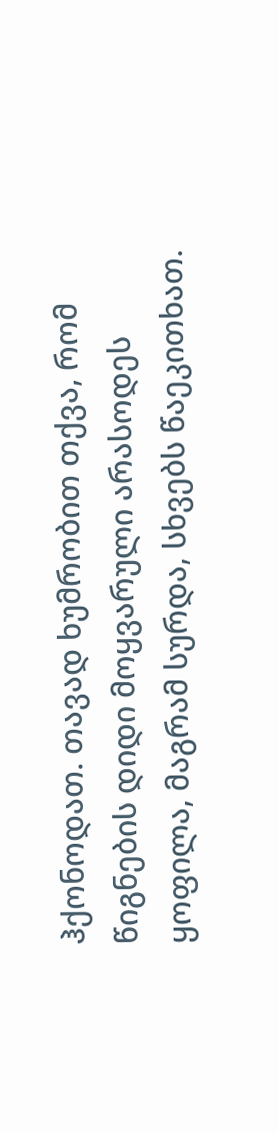ჰქონოდათ. თავად ხუმრობით თქვა, რომ წიგნების დიდი მოყვარული არასოდეს ყოფილა, მაგრამ სურდა, სხვებს წაეკითხათ.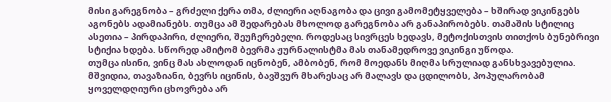მისი გარეგნობა – გრძელი ქერა თმა, ძლიერი აღნაგობა და ცივი გამომეტყველება – ხშირად ვიკინგებს აგონებს ადამიანებს. თუმცა ამ შედარებას მხოლოდ გარეგნობა არ განაპირობებს. თამაშის სტილიც ასეთია – პირდაპირი, ძლიერი, შეუჩერებელი. როდესაც სივრცეს ხედავს, მეტოქისთვის თითქოს ბუნებრივი სტიქია ხდება. სწორედ ამიტომ ბევრმა ჟურნალისტმა მას თანამედროვე ვიკინგი უწოდა.
თუმცა ისინი, ვინც მას ახლოდან იცნობენ, ამბობენ, რომ მოედანს მიღმა სრულიად განსხვავებულია. მშვიდია, თავაზიანი, ბევრს იცინის, ბავშვურ მხარესაც არ მალავს და ცდილობს, პოპულარობამ ყოველდღიური ცხოვრება არ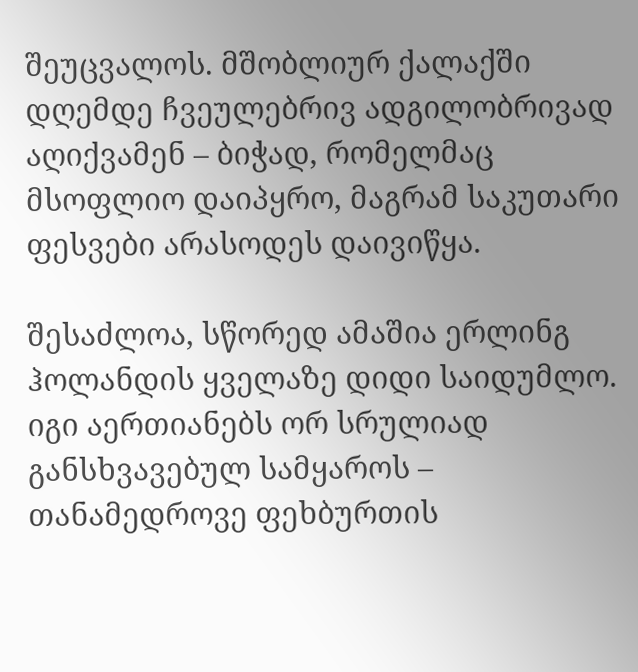შეუცვალოს. მშობლიურ ქალაქში დღემდე ჩვეულებრივ ადგილობრივად აღიქვამენ – ბიჭად, რომელმაც მსოფლიო დაიპყრო, მაგრამ საკუთარი ფესვები არასოდეს დაივიწყა.

შესაძლოა, სწორედ ამაშია ერლინგ ჰოლანდის ყველაზე დიდი საიდუმლო. იგი აერთიანებს ორ სრულიად განსხვავებულ სამყაროს – თანამედროვე ფეხბურთის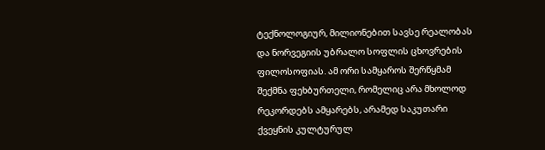ტექნოლოგიურ, მილიონებით სავსე რეალობას და ნორვეგიის უბრალო სოფლის ცხოვრების ფილოსოფიას. ამ ორი სამყაროს შერწყმამ შექმნა ფეხბურთელი, რომელიც არა მხოლოდ რეკორდებს ამყარებს, არამედ საკუთარი ქვეყნის კულტურულ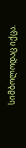სიმბოლოდაც იქცა.